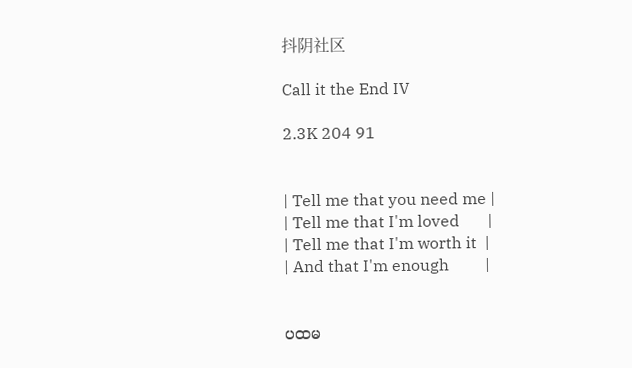抖阴社区

Call it the End IV

2.3K 204 91


| Tell me that you need me |
| Tell me that I'm loved       |
| Tell me that I'm worth it  |
| And that I'm enough         |


ပထမ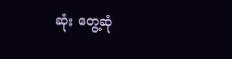ဆုံး တွေ့ဆုံ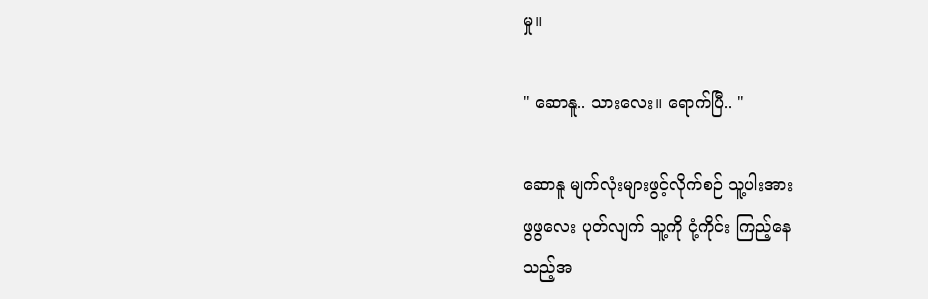မှု။

" ဆောနူ.. သားလေး။ ‌ရောက်ပြီ.. "

ဆောနူ မျက်လုံးများဖွင့်လိုက်စဉ် သူ့ပါးအား
ဖွဖွလေး ပုတ်လျက် သူ့ကို ငုံ့ကိုင်း ကြည့်နေ
သည့်အ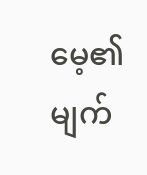မေ့၏ မျက်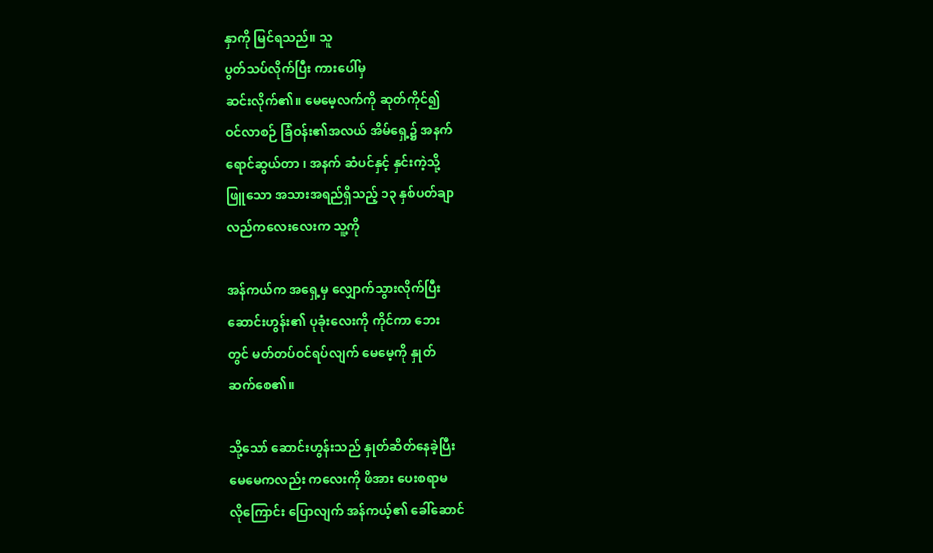နှာကို မြင်ရသည်။ သူ
ပွတ်သပ်လိုက်ပြီး ကားပေါ်မှ
ဆင်းလိုက်၏။ မေမေ့လက်ကို ဆုတ်ကိုင်၍
ဝင်လာစဉ် ခြံဝန်း၏အလယ် အိမ်ရှေ့၌ အနက်
ရောင်ဆွယ်တာ ၊ အနက် ဆံပင်နှင့် နှင်းကဲ့သို့
ဖြူ‌သော အသားအရည်ရှိသည့် ၁၃ နှစ်ပတ်ချာ
လည်ကလေးလေးက သူ့ကို

အန်ကယ်က အရှေ့မှ လျှောက်သွားလိုက်ပြီး
ဆောင်းဟွန်း၏ ပုခုံးလေးကို ကိုင်ကာ ဘေး
တွင် မတ်တပ်ဝင်ရပ်လျက် မေမေ့ကို နှုတ်
ဆက်စေ၏။

သို့သော် ဆောင်းဟွန်းသည် နှုတ်ဆိတ်နေခဲ့ပြီး
မေမေကလည်း ကလေးကို ဖိအား ပေးစရာမ
လိုကြောင်း ပြောလျက် အန်ကယ့်၏ ခေါ်ဆောင်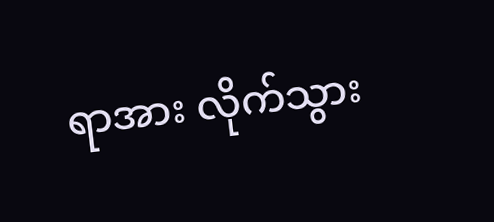ရာအား လိုက်သွား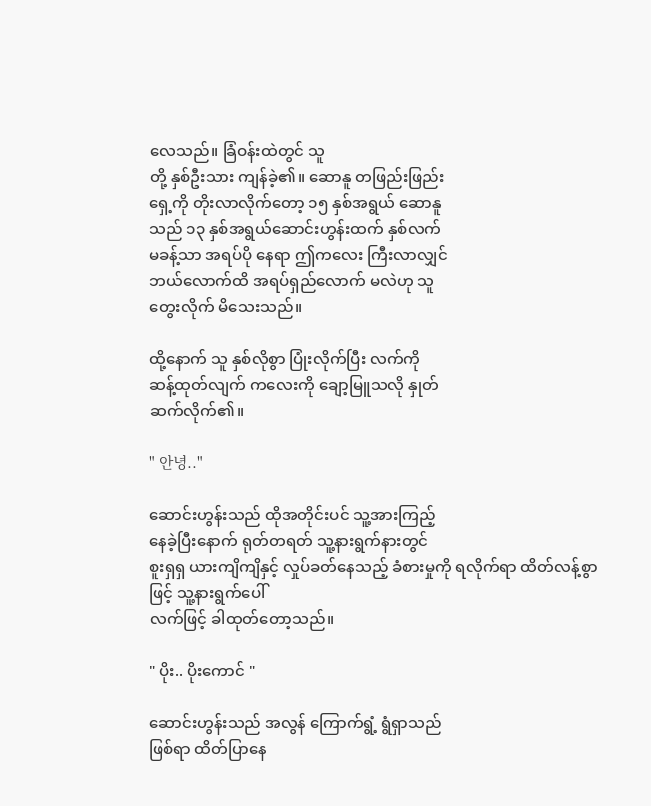လေသည်။ ခြံဝန်းထဲတွင် သူ
တို့ နှစ်ဦးသား ကျန်ခဲ့၏။ ဆောနူ တဖြည်းဖြည်း
ရှေ့ကို တိုးလာလိုက်တော့ ၁၅ နှစ်အရွယ် ဆောနူ
သည် ၁၃ နှစ်အရွယ်ဆောင်းဟွန်းထက် နှစ်လက်
မခန့်သာ အရပ်ပို နေရာ ဤကလေး ကြီးလာလျှင်
ဘယ်လောက်ထိ အရပ်ရှည်လောက် မလဲဟု သူ
တွေးလိုက် မိသေးသည်။

ထို့နောက် သူ နှစ်လိုစွာ ပြုံးလိုက်ပြီး လက်ကို
ဆန့်ထုတ်လျက် ကလေးကို ချော့မြူသလို နှုတ်
ဆက်လိုက်၏။

" 안녕.."

ဆောင်းဟွန်းသည် ထိုအတိုင်းပင် သူ့အားကြည့်
နေခဲ့ပြီးနောက် ရုတ်တရတ် သူ့နားရွက်နားတွင်
စူးရှရှ ယားကျိကျိနှင့် လှုပ်ခတ်နေသည့် ခံစားမှုကို ရလိုက်ရာ ထိတ်လန့်စွာဖြင့် သူ့နားရွက်ပေါ်
လက်ဖြင့် ခါထုတ်‌တော့သည်။

" ပိုး.. ပိုးကောင် "

ဆောင်းဟွန်းသည် အလွန် ကြောက်ရွံ့ ရွံရှာသည်
ဖြစ်ရာ ထိတ်ပြာနေ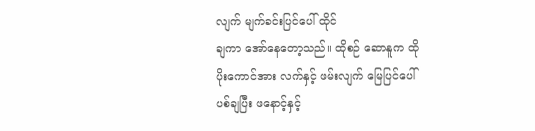လျက် မျက်ခင်းပြင်ပေါ် ထိုင်
ချကာ အော်နေတော့သည်။ ထိုစဉ် ဆောနူက ထို
ပိုးကောင်အား လက်နှင့် ဖမ်းလျက် မြေပြင်ပေါ်
ပစ်ချပြီး ဖနောင့်နှင့်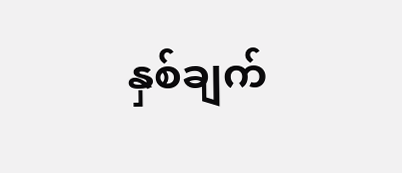နှစ်ချက်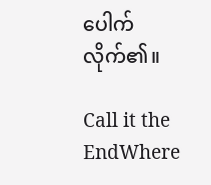ပေါက်
လိုက်၏။

Call it the EndWhere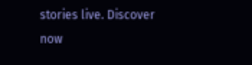stories live. Discover now